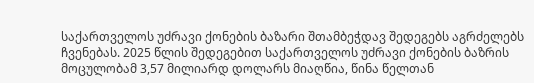საქართველოს უძრავი ქონების ბაზარი შთამბეჭდავ შედეგებს აგრძელებს ჩვენებას. 2025 წლის შედეგებით საქართველოს უძრავი ქონების ბაზრის მოცულობამ 3,57 მილიარდ დოლარს მიაღწია, წინა წელთან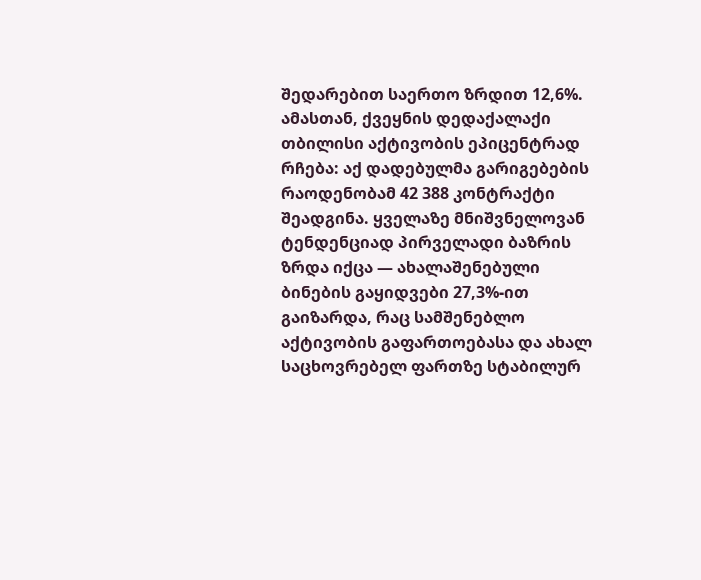შედარებით საერთო ზრდით 12,6%. ამასთან, ქვეყნის დედაქალაქი თბილისი აქტივობის ეპიცენტრად რჩება: აქ დადებულმა გარიგებების რაოდენობამ 42 388 კონტრაქტი შეადგინა. ყველაზე მნიშვნელოვან ტენდენციად პირველადი ბაზრის ზრდა იქცა — ახალაშენებული ბინების გაყიდვები 27,3%-ით გაიზარდა, რაც სამშენებლო აქტივობის გაფართოებასა და ახალ საცხოვრებელ ფართზე სტაბილურ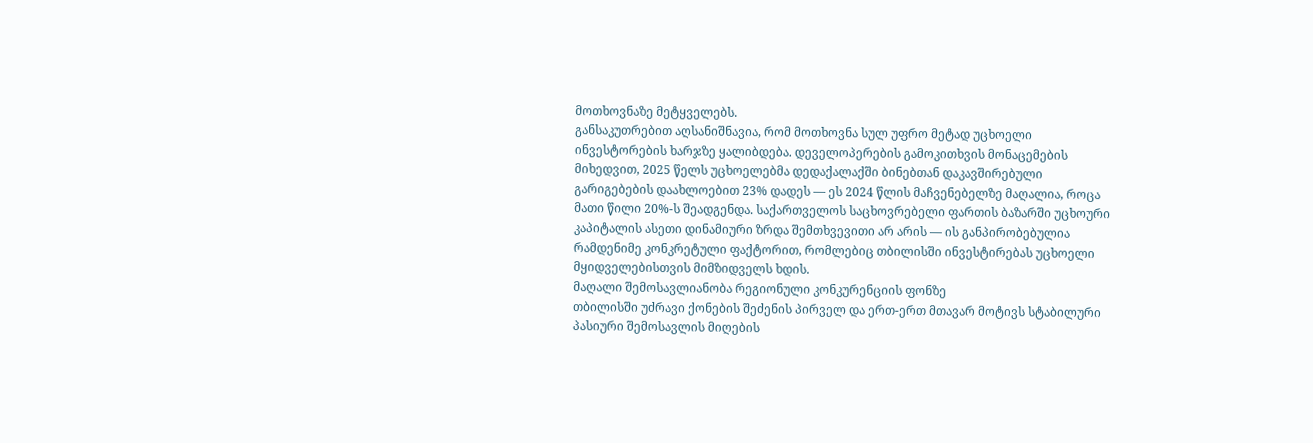მოთხოვნაზე მეტყველებს.
განსაკუთრებით აღსანიშნავია, რომ მოთხოვნა სულ უფრო მეტად უცხოელი ინვესტორების ხარჯზე ყალიბდება. დეველოპერების გამოკითხვის მონაცემების მიხედვით, 2025 წელს უცხოელებმა დედაქალაქში ბინებთან დაკავშირებული გარიგებების დაახლოებით 23% დადეს — ეს 2024 წლის მაჩვენებელზე მაღალია, როცა მათი წილი 20%-ს შეადგენდა. საქართველოს საცხოვრებელი ფართის ბაზარში უცხოური კაპიტალის ასეთი დინამიური ზრდა შემთხვევითი არ არის — ის განპირობებულია რამდენიმე კონკრეტული ფაქტორით, რომლებიც თბილისში ინვესტირებას უცხოელი მყიდველებისთვის მიმზიდველს ხდის.
მაღალი შემოსავლიანობა რეგიონული კონკურენციის ფონზე
თბილისში უძრავი ქონების შეძენის პირველ და ერთ-ერთ მთავარ მოტივს სტაბილური პასიური შემოსავლის მიღების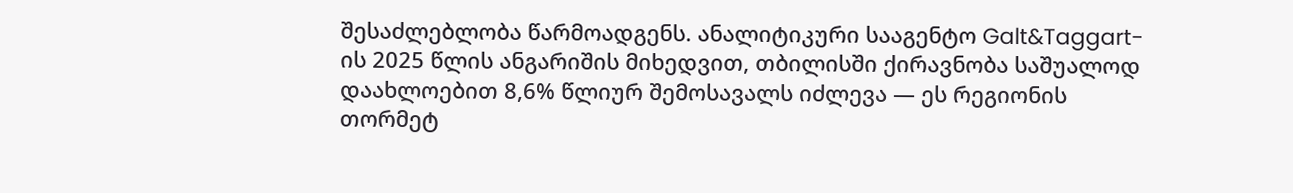შესაძლებლობა წარმოადგენს. ანალიტიკური სააგენტო Galt&Taggart-ის 2025 წლის ანგარიშის მიხედვით, თბილისში ქირავნობა საშუალოდ დაახლოებით 8,6% წლიურ შემოსავალს იძლევა — ეს რეგიონის თორმეტ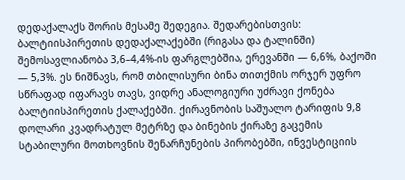დედაქალაქს შორის მესამე შედეგია. შედარებისთვის: ბალტიისპირეთის დედაქალაქებში (რიგასა და ტალინში) შემოსავლიანობა 3,6–4,4%-ის ფარგლებშია, ერევანში — 6,6%, ბაქოში — 5,3%. ეს ნიშნავს, რომ თბილისური ბინა თითქმის ორჯერ უფრო სწრაფად იფარავს თავს, ვიდრე ანალოგიური უძრავი ქონება ბალტიისპირეთის ქალაქებში. ქირავნობის საშუალო ტარიფის 9,8 დოლარი კვადრატულ მეტრზე და ბინების ქირაზე გაცემის სტაბილური მოთხოვნის შენარჩუნების პირობებში, ინვესტიციის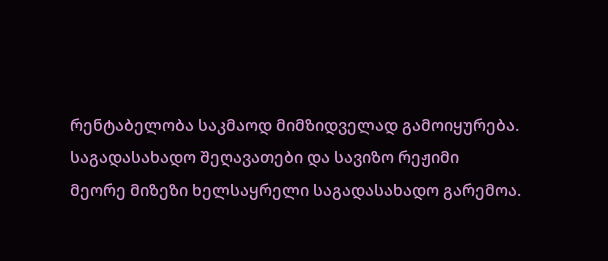რენტაბელობა საკმაოდ მიმზიდველად გამოიყურება.
საგადასახადო შეღავათები და სავიზო რეჟიმი
მეორე მიზეზი ხელსაყრელი საგადასახადო გარემოა.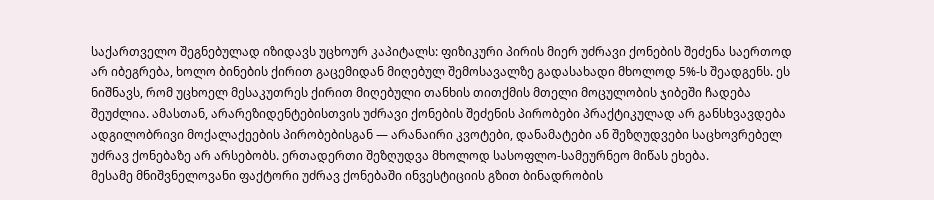საქართველო შეგნებულად იზიდავს უცხოურ კაპიტალს: ფიზიკური პირის მიერ უძრავი ქონების შეძენა საერთოდ არ იბეგრება, ხოლო ბინების ქირით გაცემიდან მიღებულ შემოსავალზე გადასახადი მხოლოდ 5%-ს შეადგენს. ეს ნიშნავს, რომ უცხოელ მესაკუთრეს ქირით მიღებული თანხის თითქმის მთელი მოცულობის ჯიბეში ჩადება შეუძლია. ამასთან, არარეზიდენტებისთვის უძრავი ქონების შეძენის პირობები პრაქტიკულად არ განსხვავდება ადგილობრივი მოქალაქეების პირობებისგან — არანაირი კვოტები, დანამატები ან შეზღუდვები საცხოვრებელ უძრავ ქონებაზე არ არსებობს. ერთადერთი შეზღუდვა მხოლოდ სასოფლო-სამეურნეო მიწას ეხება.
მესამე მნიშვნელოვანი ფაქტორი უძრავ ქონებაში ინვესტიციის გზით ბინადრობის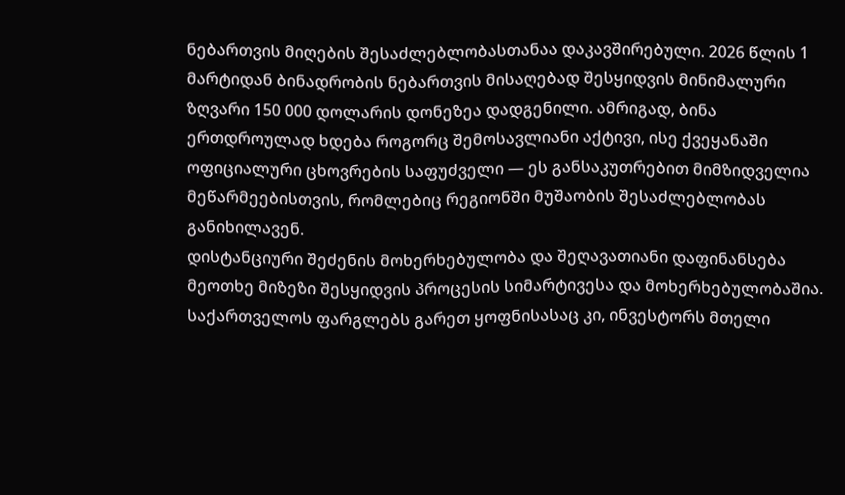ნებართვის მიღების შესაძლებლობასთანაა დაკავშირებული. 2026 წლის 1 მარტიდან ბინადრობის ნებართვის მისაღებად შესყიდვის მინიმალური ზღვარი 150 000 დოლარის დონეზეა დადგენილი. ამრიგად, ბინა ერთდროულად ხდება როგორც შემოსავლიანი აქტივი, ისე ქვეყანაში ოფიციალური ცხოვრების საფუძველი — ეს განსაკუთრებით მიმზიდველია მეწარმეებისთვის, რომლებიც რეგიონში მუშაობის შესაძლებლობას განიხილავენ.
დისტანციური შეძენის მოხერხებულობა და შეღავათიანი დაფინანსება
მეოთხე მიზეზი შესყიდვის პროცესის სიმარტივესა და მოხერხებულობაშია. საქართველოს ფარგლებს გარეთ ყოფნისასაც კი, ინვესტორს მთელი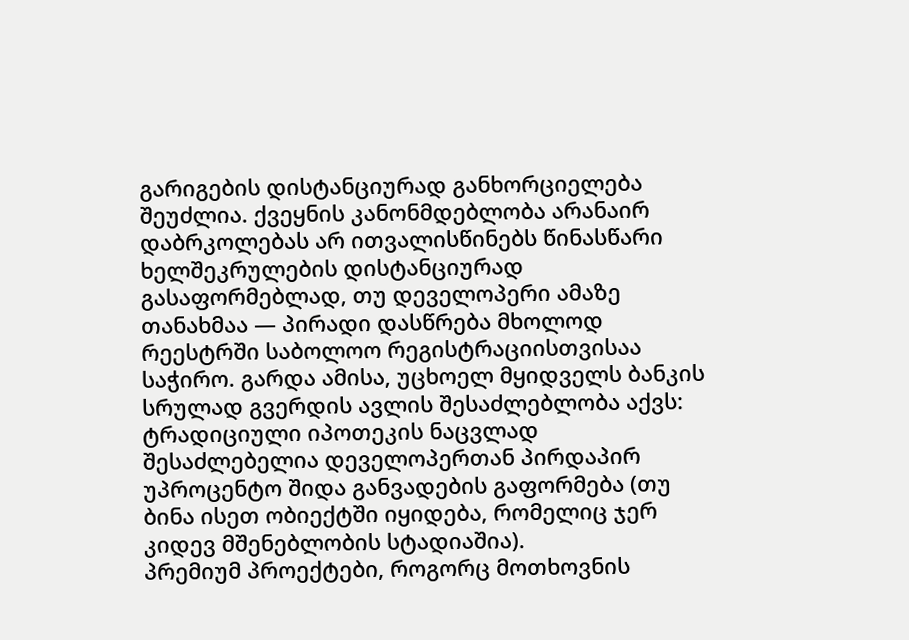გარიგების დისტანციურად განხორციელება შეუძლია. ქვეყნის კანონმდებლობა არანაირ დაბრკოლებას არ ითვალისწინებს წინასწარი ხელშეკრულების დისტანციურად გასაფორმებლად, თუ დეველოპერი ამაზე თანახმაა — პირადი დასწრება მხოლოდ რეესტრში საბოლოო რეგისტრაციისთვისაა საჭირო. გარდა ამისა, უცხოელ მყიდველს ბანკის სრულად გვერდის ავლის შესაძლებლობა აქვს: ტრადიციული იპოთეკის ნაცვლად შესაძლებელია დეველოპერთან პირდაპირ უპროცენტო შიდა განვადების გაფორმება (თუ ბინა ისეთ ობიექტში იყიდება, რომელიც ჯერ კიდევ მშენებლობის სტადიაშია).
პრემიუმ პროექტები, როგორც მოთხოვნის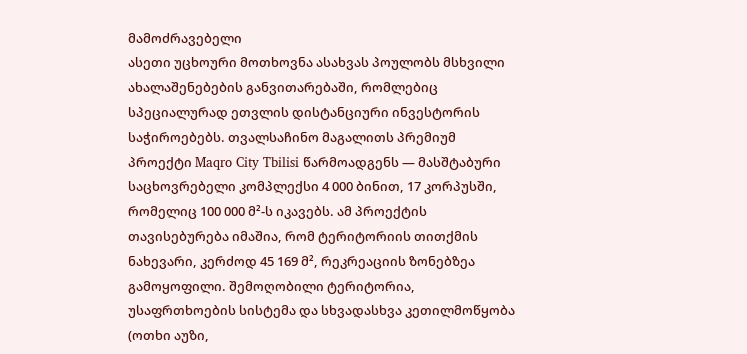მამოძრავებელი
ასეთი უცხოური მოთხოვნა ასახვას პოულობს მსხვილი ახალაშენებების განვითარებაში, რომლებიც სპეციალურად ეთვლის დისტანციური ინვესტორის საჭიროებებს. თვალსაჩინო მაგალითს პრემიუმ პროექტი Maqro City Tbilisi წარმოადგენს — მასშტაბური საცხოვრებელი კომპლექსი 4 000 ბინით, 17 კორპუსში, რომელიც 100 000 მ²-ს იკავებს. ამ პროექტის თავისებურება იმაშია, რომ ტერიტორიის თითქმის ნახევარი, კერძოდ 45 169 მ², რეკრეაციის ზონებზეა გამოყოფილი. შემოღობილი ტერიტორია, უსაფრთხოების სისტემა და სხვადასხვა კეთილმოწყობა (ოთხი აუზი,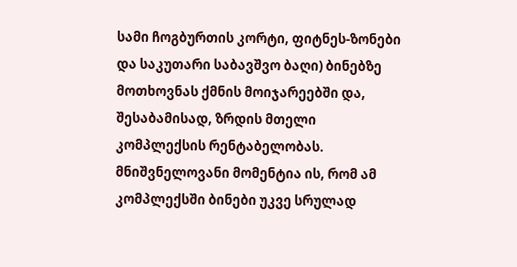სამი ჩოგბურთის კორტი, ფიტნეს-ზონები და საკუთარი საბავშვო ბაღი) ბინებზე მოთხოვნას ქმნის მოიჯარეებში და, შესაბამისად, ზრდის მთელი კომპლექსის რენტაბელობას.
მნიშვნელოვანი მომენტია ის, რომ ამ კომპლექსში ბინები უკვე სრულად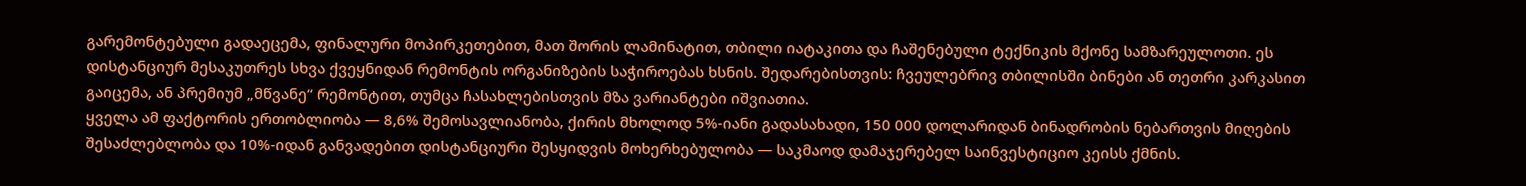გარემონტებული გადაეცემა, ფინალური მოპირკეთებით, მათ შორის ლამინატით, თბილი იატაკითა და ჩაშენებული ტექნიკის მქონე სამზარეულოთი. ეს დისტანციურ მესაკუთრეს სხვა ქვეყნიდან რემონტის ორგანიზების საჭიროებას ხსნის. შედარებისთვის: ჩვეულებრივ თბილისში ბინები ან თეთრი კარკასით გაიცემა, ან პრემიუმ „მწვანე“ რემონტით, თუმცა ჩასახლებისთვის მზა ვარიანტები იშვიათია.
ყველა ამ ფაქტორის ერთობლიობა — 8,6% შემოსავლიანობა, ქირის მხოლოდ 5%-იანი გადასახადი, 150 000 დოლარიდან ბინადრობის ნებართვის მიღების შესაძლებლობა და 10%-იდან განვადებით დისტანციური შესყიდვის მოხერხებულობა — საკმაოდ დამაჯერებელ საინვესტიციო კეისს ქმნის.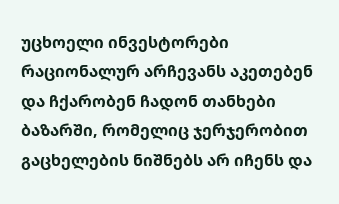უცხოელი ინვესტორები რაციონალურ არჩევანს აკეთებენ და ჩქარობენ ჩადონ თანხები ბაზარში, რომელიც ჯერჯერობით გაცხელების ნიშნებს არ იჩენს და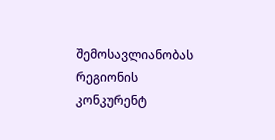შემოსავლიანობას რეგიონის კონკურენტ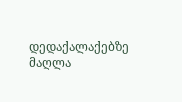დედაქალაქებზე მაღლა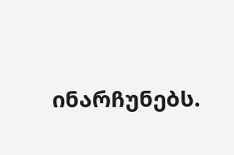ინარჩუნებს.